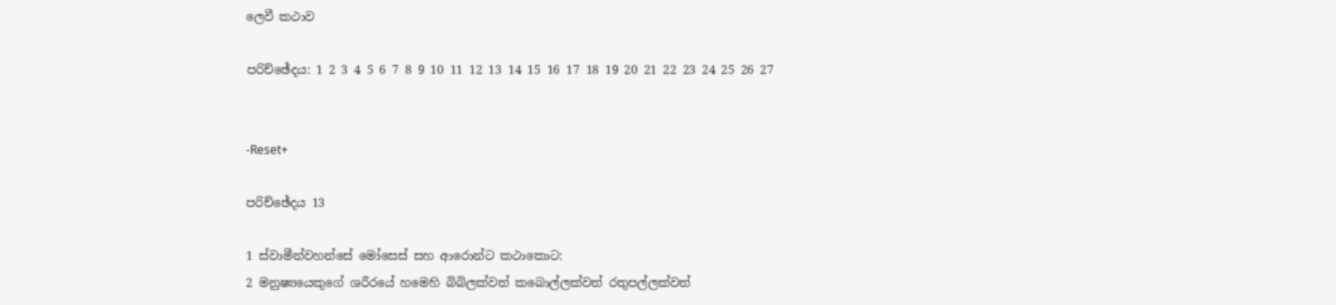ලෙවී කථාව

පරිච්ඡේදය: 1 2 3 4 5 6 7 8 9 10 11 12 13 14 15 16 17 18 19 20 21 22 23 24 25 26 27


-Reset+

පරිච්ඡේදය 13

1 ස්වාමීන්වහන්සේ මෝසෙස් සහ ආරොන්ට කථාකොට:
2 මනුෂ්‍යයෙකුගේ ශරීරයේ හමෙහි බිබිලක්වත් කබොල්ලක්වත් රතුපල්ලක්වත්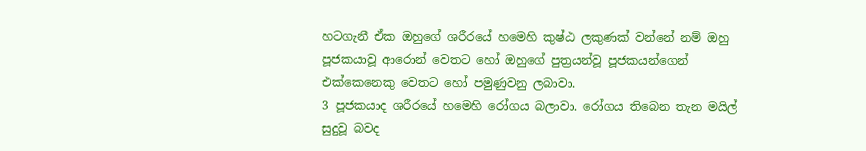හටගැනී ඒක ඔහුගේ ශරීරයේ හමෙහි කුෂ්ඨ ලකුණක් වන්නේ නම් ඔහු පූජකයාවූ ආරොන් වෙතට හෝ ඔහුගේ පුත්‍රයන්වූ පූජකයන්ගෙන් එක්කෙනෙකු වෙතට හෝ පමුණුවනු ලබාවා.
3 පූජකයාද ශරීරයේ හමෙහි රෝගය බලාවා. රෝගය තිබෙන තැන මයිල් සුදුවූ බවද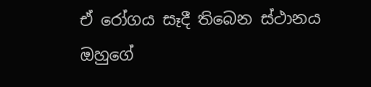ඒ රෝගය සෑදී තිබෙන ස්ථානය ඔහුගේ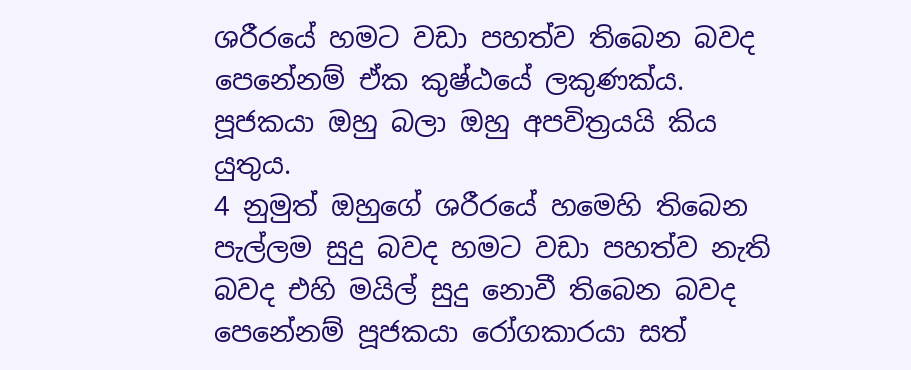ශරීරයේ හමට වඩා පහත්ව තිබෙන බවද පෙනේනම් ඒක කුෂ්ඨයේ ලකුණක්ය. පූජකයා ඔහු බලා ඔහු අපවිත්‍රයයි කිය යුතුය.
4 නුමුත් ඔහුගේ ශරීරයේ හමෙහි තිබෙන පැල්ලම සුදු බවද හමට වඩා පහත්ව නැති බවද එහි මයිල් සුදු නොවී තිබෙන බවද පෙනේනම් පූජකයා රෝගකාරයා සත්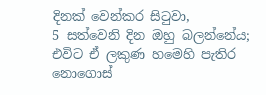දිනක් වෙන්කර සිටුවා,
5 සත්වෙනි දින ඔහු බලන්නේය; එවිට ඒ ලකුණ හමෙහි පැතිර නොගොස්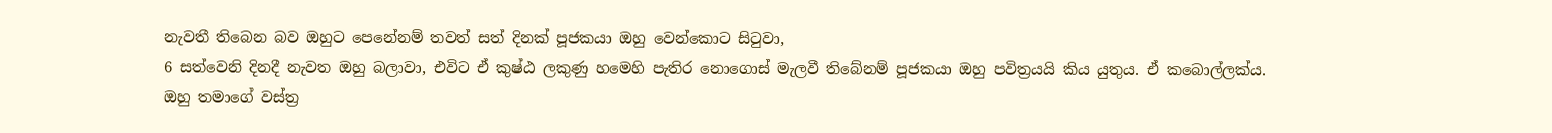නැවතී තිබෙන බව ඔහුට පෙනේනම් තවත් සත් දිනක් පූජකයා ඔහු වෙන්කොට සිටුවා,
6 සත්වෙනි දිනදී නැවත ඔහු බලාවා, එවිට ඒ කුෂ්ඨ ලකුණු හමෙහි පැතිර නොගොස් මැලවී තිබේනම් පූජකයා ඔහු පවිත්‍රයයි කිය යුතුය. ඒ කබොල්ලක්ය. ඔහු තමාගේ වස්ත්‍ර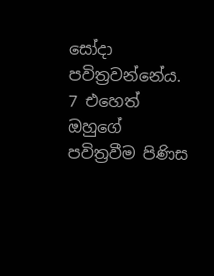සෝදා පවිත්‍රවන්නේය.
7 එහෙත් ඔහුගේ පවිත්‍රවීම පිණිස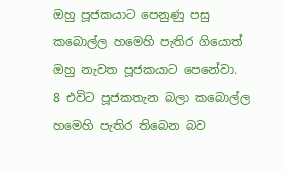ඔහු පූජකයාට පෙනුණු පසු කබොල්ල හමෙහි පැතිර ගියොත් ඔහු නැවත පූජකයාට පෙනේවා.
8 එවිට පූජකතැන බලා කබොල්ල හමෙහි පැතිර තිබෙන බව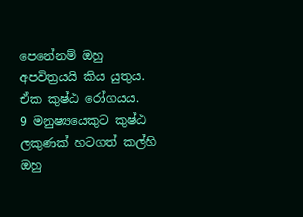පෙනේනම් ඔහු අපවිත්‍රයයි කිය යුතුය. ඒක කුෂ්ඨ රෝගයය.
9 මනුෂ්‍යයෙකුට කුෂ්ඨ ලකුණක් හටගත් කල්හි ඔහු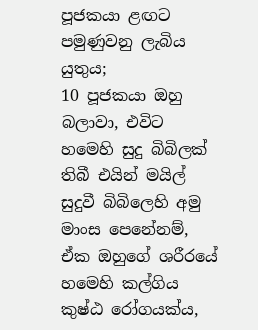පූජකයා ළඟට පමුණුවනු ලැබිය යුතුය;
10 පූජකයා ඔහු බලාවා, එවිට හමෙහි සුදු බිබිලක් තිබී එයින් මයිල් සුදුවී බිබිලෙහි අමු මාංස පෙනේනම්, ඒක ඔහුගේ ශරීරයේ හමෙහි කල්ගිය කුෂ්ඨ රෝගයක්ය,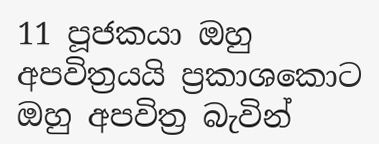11 පූජකයා ඔහු අපවිත්‍රයයි ප්‍රකාශකොට ඔහු අපවිත්‍ර බැවින්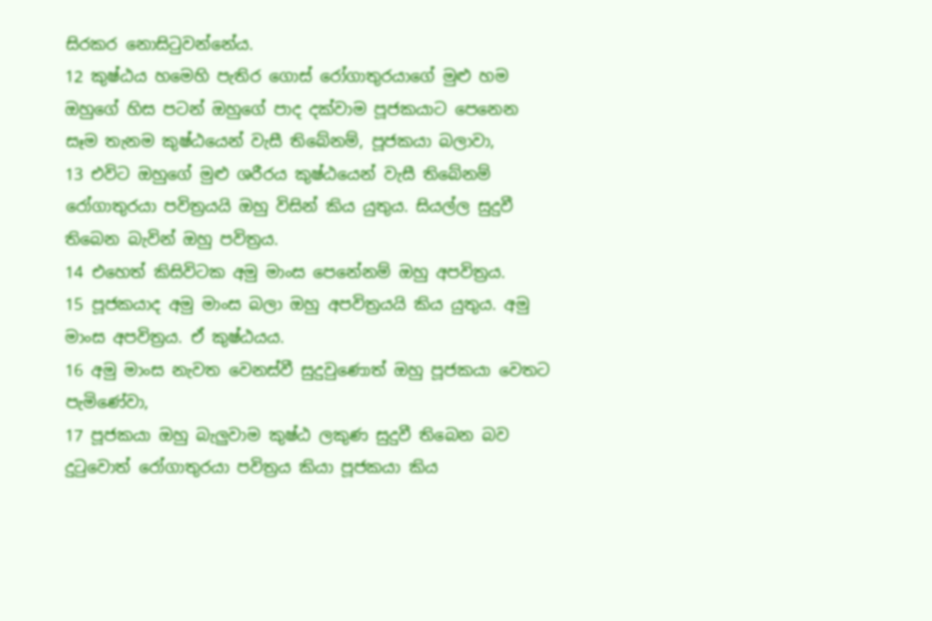සිරකර නොසිටුවන්නේය.
12 කුෂ්ඨය හමෙහි පැතිර ගොස් රෝගාතුරයාගේ මුළු හම ඔහුගේ හිස පටන් ඔහුගේ පාද දක්වාම පූජකයාට පෙනෙන සෑම තැනම කුෂ්ඨයෙන් වැසී තිබේනම්, පූජකයා බලාවා,
13 එවිට ඔහුගේ මුළු ශරීරය කුෂ්ඨයෙන් වැසී තිබේනම් රෝගාතුරයා පවිත්‍රයයි ඔහු විසින් කිය යුතුය. සියල්ල සුදුවී තිබෙන බැවින් ඔහු පවිත්‍රය.
14 එහෙත් කිසිවිටක අමු මාංස පෙනේනම් ඔහු අපවිත්‍රය.
15 පූජකයාද අමු මාංස බලා ඔහු අපවිත්‍රයයි කිය යුතුය. අමු මාංස අපවිත්‍රය. ඒ කුෂ්ඨයය.
16 අමු මාංස නැවත වෙනස්වී සුදුවුණොත් ඔහු පූජකයා වෙතට පැමිණේවා,
17 පූජකයා ඔහු බැලුවාම කුෂ්ඨ ලකුණ සුදුවී තිබෙන බව දුටුවොත් රෝගාතුරයා පවිත්‍රය කියා පූජකයා කිය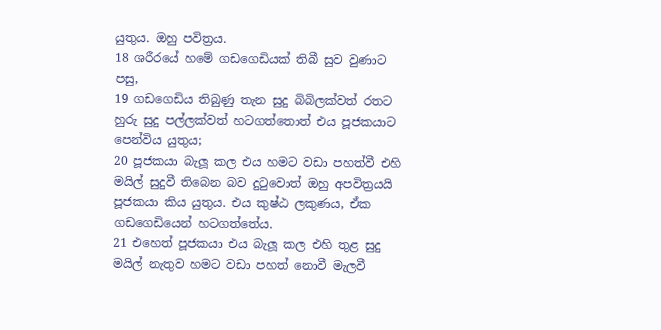යුතුය. ඔහු පවිත්‍රය.
18 ශරීරයේ හමේ ගඩගෙඩියක් තිබී සුව වුණාට පසු,
19 ගඩගෙඩිය තිබුණු තැන සුදු බිබිලක්වත් රතට හුරු සුදු පල්ලක්වත් හටගත්තොත් එය පූජකයාට පෙන්විය යුතුය;
20 පූජකයා බැලූ කල එය හමට වඩා පහත්වී එහි මයිල් සුදුවී තිබෙන බව දුටුවොත් ඔහු අපවිත්‍රයයි පූජකයා කිය යුතුය. එය කුෂ්ඨ ලකුණය, ඒක ගඩගෙඩියෙන් හටගත්තේය.
21 එහෙත් පූජකයා එය බැලූ කල එහි තුළ සුදු මයිල් නැතුව හමට වඩා පහත් නොවී මැලවී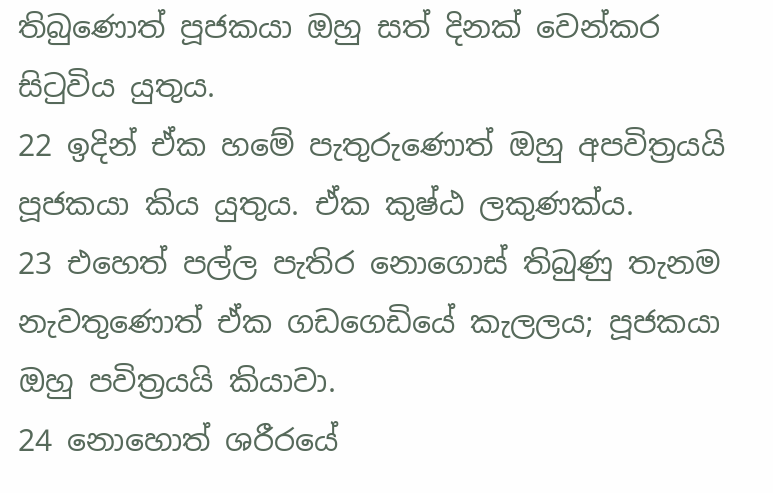තිබුණොත් පූජකයා ඔහු සත් දිනක් වෙන්කර සිටුවිය යුතුය.
22 ඉදින් ඒක හමේ පැතුරුණොත් ඔහු අපවිත්‍රයයි පූජකයා කිය යුතුය. ඒක කුෂ්ඨ ලකුණක්ය.
23 එහෙත් පල්ල පැතිර නොගොස් තිබුණු තැනම නැවතුණොත් ඒක ගඩගෙඩියේ කැලලය; පූජකයා ඔහු පවිත්‍රයයි කියාවා.
24 නොහොත් ශරීරයේ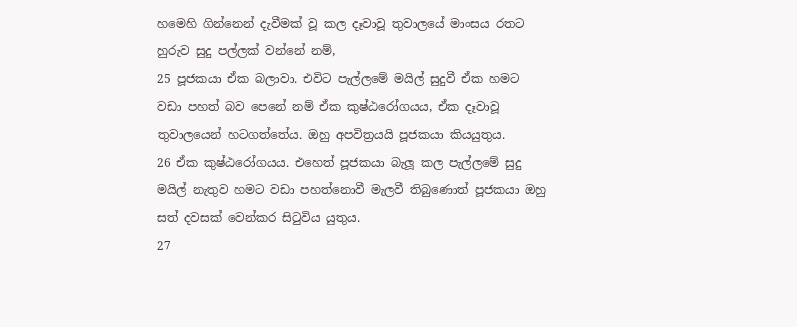හමෙහි ගින්නෙන් දැවීමක් වූ කල දෑවාවූ තුවාලයේ මාංසය රතට හුරුව සුදු පල්ලක් වන්නේ නම්,
25 පූජකයා ඒක බලාවා. එවිට පැල්ලමේ මයිල් සුදුවී ඒක හමට වඩා පහත් බව පෙනේ නම් ඒක කුෂ්ඨරෝගයය, ඒක දෑවාවූ තුවාලයෙන් හටගත්තේය. ඔහු අපවිත්‍රයයි පූජකයා කියයුතුය.
26 ඒක කුෂ්ඨරෝගයය. එහෙත් පූජකයා බැලූ කල පැල්ලමේ සුදු මයිල් නැතුව හමට වඩා පහත්නොවී මැලවී තිබුණොත් පූජකයා ඔහු සත් දවසක් වෙන්කර සිටුවිය යුතුය.
27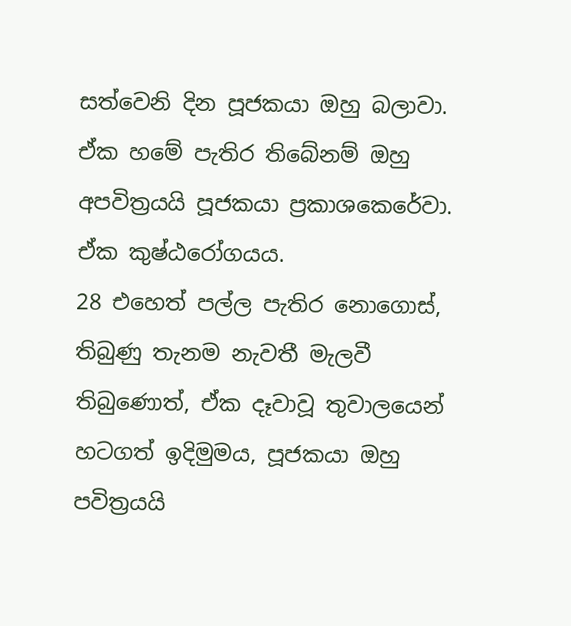සත්වෙනි දින පූජකයා ඔහු බලාවා. ඒක හමේ පැතිර තිබේනම් ඔහු අපවිත්‍රයයි පූජකයා ප්‍රකාශකෙරේවා. ඒක කුෂ්ඨරෝගයය.
28 එහෙත් පල්ල පැතිර නොගොස්, තිබුණු තැනම නැවතී මැලවී තිබුණොත්, ඒක දෑවාවූ තුවාලයෙන් හටගත් ඉදිමුමය, පූජකයා ඔහු පවිත්‍රයයි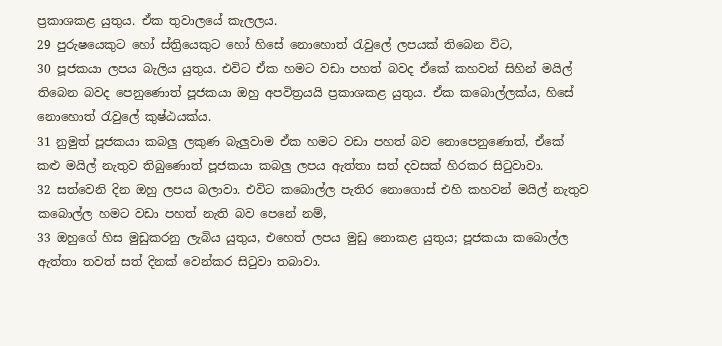ප්‍රකාශකළ යුතුය. ඒක තුවාලයේ කැලලය.
29 පුරුෂයෙකුට හෝ ස්ත්‍රියෙකුට හෝ හිසේ නොහොත් රැවුලේ ලපයක් තිබෙන විට,
30 පූජකයා ලපය බැලිය යුතුය. එවිට ඒක හමට වඩා පහත් බවද ඒකේ කහවන් සිහින් මයිල් තිබෙන බවද පෙනුණොත් පූජකයා ඔහු අපවිත්‍රයයි ප්‍රකාශකළ යුතුය. ඒක කබොල්ලක්ය, හිසේ නොහොත් රැවුලේ කුෂ්ඨයක්ය.
31 නුමුත් පූජකයා කබලු ලකුණ බැලුවාම ඒක හමට වඩා පහත් බව නොපෙනුණොත්, ඒකේ කළු මයිල් නැතුව තිබුණොත් පූජකයා කබලු ලපය ඇත්තා සත් දවසක් හිරකර සිටුවාවා.
32 සත්වෙනි දින ඔහු ලපය බලාවා. එවිට කබොල්ල පැතිර නොගොස් එහි කහවන් මයිල් නැතුව කබොල්ල හමට වඩා පහත් නැති බව පෙනේ නම්,
33 ඔහුගේ හිස මුඩුකරනු ලැබිය යුතුය, එහෙත් ලපය මුඩු නොකළ යුතුය; පූජකයා කබොල්ල ඇත්තා තවත් සත් දිනක් වෙන්කර සිටුවා තබාවා.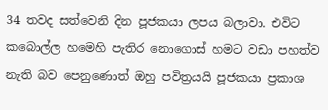34 තවද සත්වෙනි දින පූජකයා ලපය බලාවා. එවිට කබොල්ල හමෙහි පැතිර නොගොස් හමට වඩා පහත්ව නැති බව පෙනුණොත් ඔහු පවිත්‍රයයි පූජකයා ප්‍රකාශ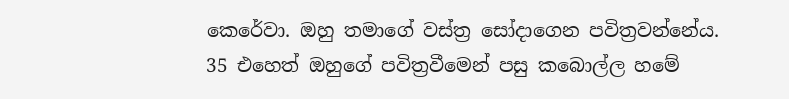කෙරේවා. ඔහු තමාගේ වස්ත්‍ර සෝදාගෙන පවිත්‍රවන්නේය.
35 එහෙත් ඔහුගේ පවිත්‍රවීමෙන් පසු කබොල්ල හමේ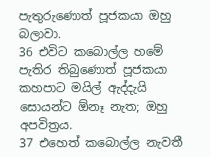පැතුරුණොත් පූජකයා ඔහු බලාවා.
36 එවිට කබොල්ල හමේ පැතිර තිබුණොත් පූජකයා කහපාට මයිල් ඇද්දැයි සොයන්ට ඕනෑ නැත; ඔහු අපවිත්‍රය.
37 එහෙත් කබොල්ල නැවතී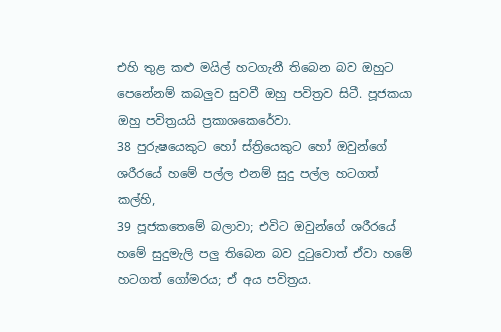එහි තුළ කළු මයිල් හටගැනී තිබෙන බව ඔහුට පෙනේනම් කබලුව සුවවී ඔහු පවිත්‍රව සිටී. පූජකයා ඔහු පවිත්‍රයයි ප්‍රකාශකෙරේවා.
38 පුරුෂයෙකුට හෝ ස්ත්‍රියෙකුට හෝ ඔවුන්ගේ ශරීරයේ හමේ පල්ල එනම් සුදු පල්ල හටගත් කල්හි,
39 පූජකතෙමේ බලාවා; එවිට ඔවුන්ගේ ශරීරයේ හමේ සුදුමැලි පලු තිබෙන බව දුටුවොත් ඒවා හමේ හටගත් ගෝමරය; ඒ අය පවිත්‍රය.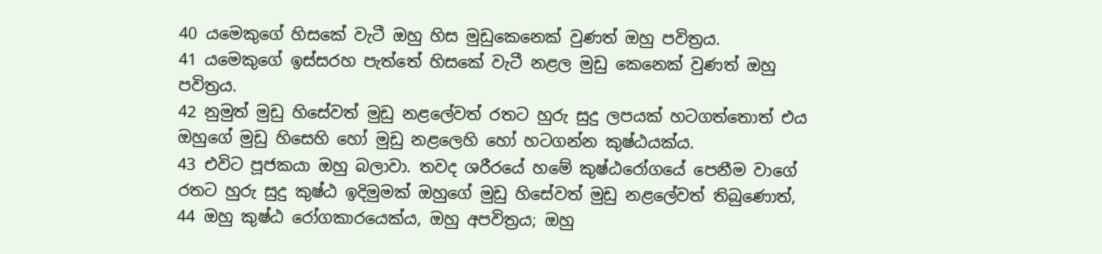40 යමෙකුගේ හිසකේ වැටී ඔහු හිස මුඩුකෙනෙක් වුණත් ඔහු පවිත්‍රය.
41 යමෙකුගේ ඉස්සරහ පැත්තේ හිසකේ වැටී නළල මුඩු කෙනෙක් වුණත් ඔහු පවිත්‍රය.
42 නුමුත් මුඩු හිසේවත් මුඩු නළලේවත් රතට හුරු සුදු ලපයක් හටගත්තොත් එය ඔහුගේ මුඩු හිසෙහි හෝ මුඩු නළලෙහි හෝ හටගන්න කුෂ්ඨයක්ය.
43 එවිට පූජකයා ඔහු බලාවා. තවද ශරීරයේ හමේ කුෂ්ඨරෝගයේ පෙනීම වාගේ රතට හුරු සුදු කුෂ්ඨ ඉදිමුමක් ඔහුගේ මුඩු හිසේවත් මුඩු නළලේවත් තිබුණොත්,
44 ඔහු කුෂ්ඨ රෝගකාරයෙක්ය, ඔහු අපවිත්‍රය; ඔහු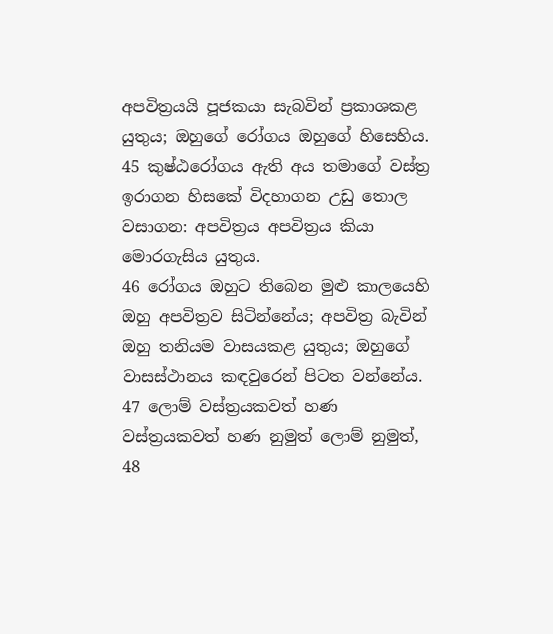අපවිත්‍රයයි පූජකයා සැබවින් ප්‍රකාශකළ යුතුය; ඔහුගේ රෝගය ඔහුගේ හිසෙහිය.
45 කුෂ්ඨරෝගය ඇති අය තමාගේ වස්ත්‍ර ඉරාගන හිසකේ විදහාගන උඩු තොල වසාගන: අපවිත්‍රය අපවිත්‍රය කියා මොරගැසිය යුතුය.
46 රෝගය ඔහුට තිබෙන මුළු කාලයෙහි ඔහු අපවිත්‍රව සිටින්නේය; අපවිත්‍ර බැවින් ඔහු තනියම වාසයකළ යුතුය; ඔහුගේ වාසස්ථානය කඳවුරෙන් පිටත වන්නේය.
47 ලොම් වස්ත්‍රයකවත් හණ වස්ත්‍රයකවත් හණ නුමුත් ලොම් නුමුත්,
48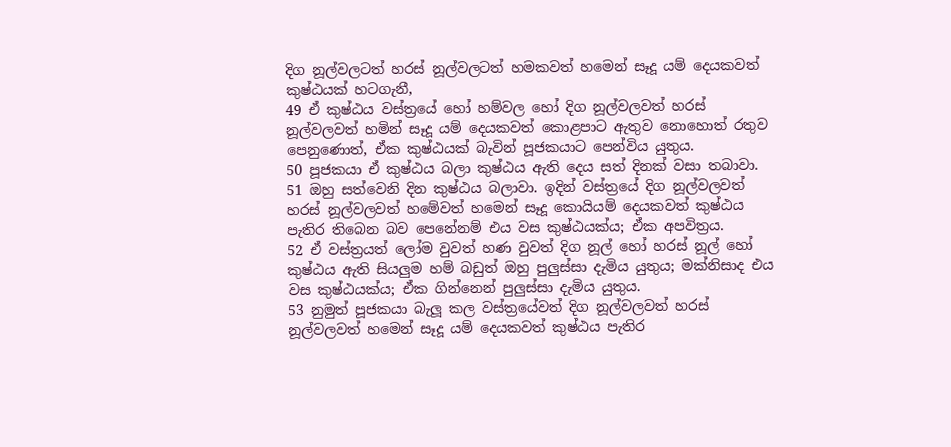දිග නූල්වලටත් හරස් නූල්වලටත් හමකවත් හමෙන් සෑදූ යම් දෙයකවත් කුෂ්ඨයක් හටගැනී,
49 ඒ කුෂ්ඨය වස්ත්‍රයේ හෝ හම්වල හෝ දිග නූල්වලවත් හරස් නූල්වලවත් හමින් සෑදූ යම් දෙයකවත් කොළපාට ඇතුව නොහොත් රතුව පෙනුණොත්, ඒක කුෂ්ඨයක් බැවින් පූජකයාට පෙන්විය යුතුය.
50 පූජකයා ඒ කුෂ්ඨය බලා කුෂ්ඨය ඇති දෙය සත් දිනක් වසා තබාවා.
51 ඔහු සත්වෙනි දින කුෂ්ඨය බලාවා. ඉදින් වස්ත්‍රයේ දිග නූල්වලවත් හරස් නූල්වලවත් හමේවත් හමෙන් සෑදූ කොයියම් දෙයකවත් කුෂ්ඨය පැතිර තිබෙන බව පෙනේනම් එය වස කුෂ්ඨයක්ය; ඒක අපවිත්‍රය.
52 ඒ වස්ත්‍රයත් ලෝම වුවත් හණ වුවත් දිග නූල් හෝ හරස් නූල් හෝ කුෂ්ඨය ඇති සියලුම හම් බඩුත් ඔහු පුලුස්සා දැමිය යුතුය; මක්නිසාද එය වස කුෂ්ඨයක්ය; ඒක ගින්නෙන් පුලුස්සා දැමිය යුතුය.
53 නුමුත් පූජකයා බැලූ කල වස්ත්‍රයේවත් දිග නූල්වලවත් හරස් නූල්වලවත් හමෙන් සෑදූ යම් දෙයකවත් කුෂ්ඨය පැතිර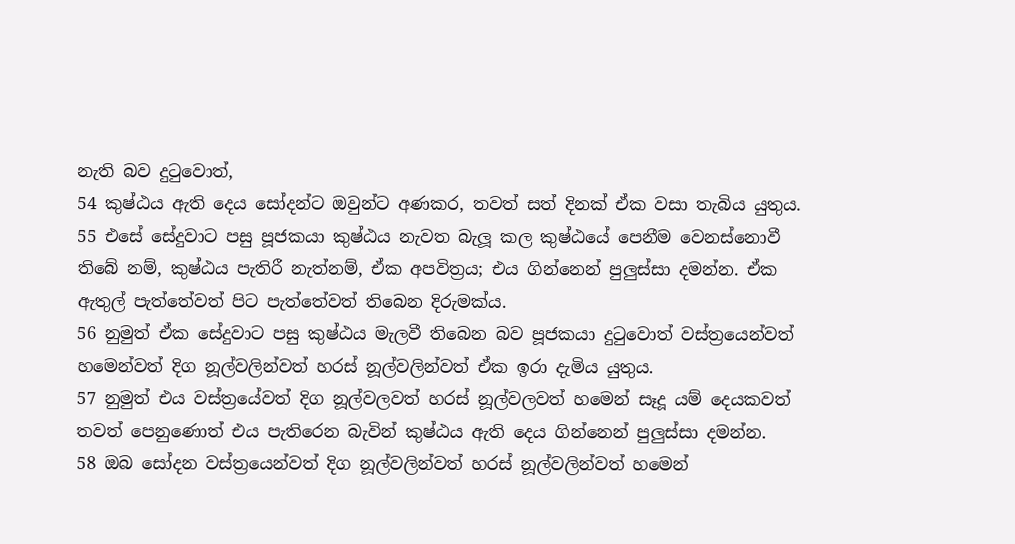නැති බව දුටුවොත්,
54 කුෂ්ඨය ඇති දෙය සෝදන්ට ඔවුන්ට අණකර, තවත් සත් දිනක් ඒක වසා තැබිය යුතුය.
55 එසේ සේදුවාට පසු පූජකයා කුෂ්ඨය නැවත බැලූ කල කුෂ්ඨයේ පෙනීම වෙනස්නොවී තිබේ නම්, කුෂ්ඨය පැතිරී නැත්නම්, ඒක අපවිත්‍රය; එය ගින්නෙන් පුලුස්සා දමන්න. ඒක ඇතුල් පැත්තේවත් පිට පැත්තේවත් තිබෙන දිරුමක්ය.
56 නුමුත් ඒක සේදුවාට පසු කුෂ්ඨය මැලවී තිබෙන බව පූජකයා දුටුවොත් වස්ත්‍රයෙන්වත් හමෙන්වත් දිග නූල්වලින්වත් හරස් නූල්වලින්වත් ඒක ඉරා දැමිය යුතුය.
57 නුමුත් එය වස්ත්‍රයේවත් දිග නූල්වලවත් හරස් නූල්වලවත් හමෙන් සෑදූ යම් දෙයකවත් තවත් පෙනුණොත් එය පැතිරෙන බැවින් කුෂ්ඨය ඇති දෙය ගින්නෙන් පුලුස්සා දමන්න.
58 ඔබ සෝදන වස්ත්‍රයෙන්වත් දිග නූල්වලින්වත් හරස් නූල්වලින්වත් හමෙන්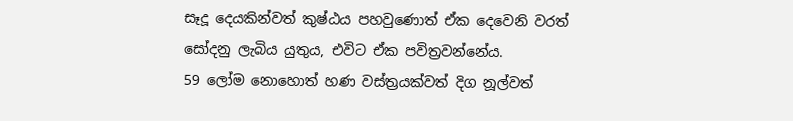සෑදූ දෙයකින්වත් කුෂ්ඨය පහවුණොත් ඒක දෙවෙනි වරත් සෝදනු ලැබිය යුතුය, එවිට ඒක පවිත්‍රවන්නේය.
59 ලෝම නොහොත් හණ වස්ත්‍රයක්වත් දිග නූල්වත්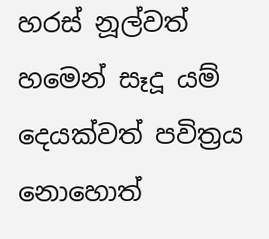හරස් නූල්වත් හමෙන් සෑදූ යම් දෙයක්වත් පවිත්‍රය නොහොත්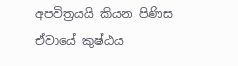අපවිත්‍රයයි කියන පිණිස ඒවායේ කුෂ්ඨය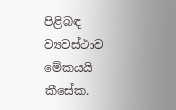පිළිබඳ ව්‍යවස්ථාව මේකයයි කීසේක.